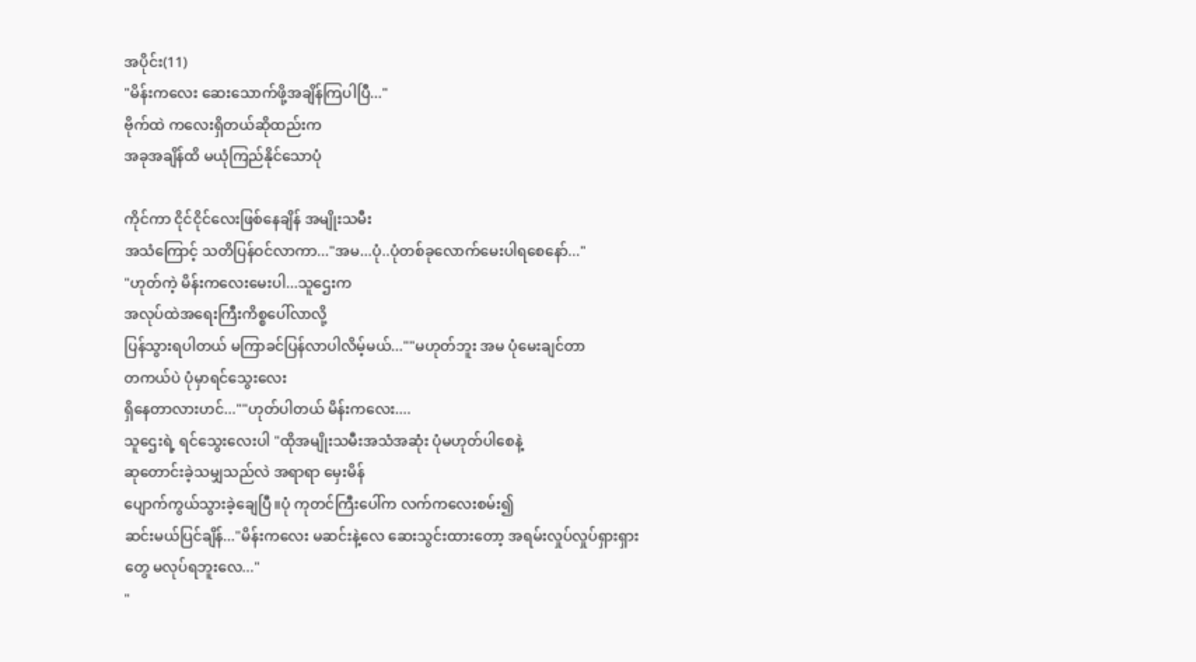အပိုင်း(11)
"မိန်းကလေး ဆေးသောက်ဖို့အချိန်ကြပါပြီ..."
ဗိုက်ထဲ ကလေးရှိတယ်ဆိုထည်းက
အခုအချိန်ထိ မယုံကြည်နိုင်သောပုံ

ကိုင်ကာ ငိုင်ငိုင်လေးဖြစ်နေချိန် အမျိုးသမီး
အသံကြောင့် သတိပြန်ဝင်လာကာ..."အမ...ပုံ..ပုံတစ်ခုလောက်မေးပါရစေနော်..."
"ဟုတ်ကဲ့ မိန်းကလေးမေးပါ...သူဌေးက
အလုပ်ထဲအရေးကြီးကိစ္စပေါ်လာလို့
ပြန်သွားရပါတယ် မကြာခင်ပြန်လာပါလိမ့်မယ်...""မဟုတ်ဘူး အမ ပုံမေးချင်တာ
တကယ်ပဲ ပုံမှာရင်သွေးလေး
ရှိနေတာလားဟင်...""ဟုတ်ပါတယ် မိန်းကလေး....
သူဌေးရဲ့ ရင်သွေးလေးပါ "ထိုအမျိုးသမီးအသံအဆုံး ပုံမဟုတ်ပါစေနဲ့
ဆုတောင်းခဲ့သမျှသည်လဲ အရာရာ မှေးမိန်
ပျောက်ကွယ်သွားခဲ့ချေပြီ။ပုံ ကုတင်ကြီးပေါ်က လက်ကလေးစမ်း၍
ဆင်းမယ်ပြင်ချိန်..."မိန်းကလေး မဆင်းနဲ့လေ ဆေးသွင်းထားတော့ အရမ်းလှုပ်လှုပ်ရှားရှားတွေ မလုပ်ရဘူးလေ..."
"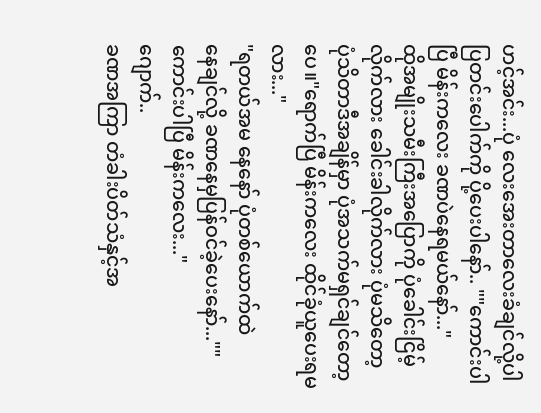ဟင့်အင်း...ပုံ လေးအေးတာလေးခံချင်လို့ပါ
ပြတင်းပေါက်ကို ပို့ပေးပါနော်.. ""ကောင်းပါပြီ မိန်းကလေး ခဏပဲနေရမယ်နော်..."
ထိုအမျိုးသမီးကြီးအပြောကို ပုံခေါင်းငြိမ့်လိုက်လား ခေါင်းခါလိုက်လား ပုံမသိတော့
ပုံသိတာဒီအချိန်မှာ ပုံအသက်မရှင်ချင်တော့ပေ။"ရောက်ပြီ မိန်းကလေး ထိုင်ခုံယူပေးရမလား..."
"ရတယ်အမ နေနော် ပုံတစ်ယောက်ထဲ
နေချင်လို့ ခဏနေမှပြန်ဝင်ခဲ့ပေးနော်...""ကောင်းပါပြီ မိန်းကလေး..."
ဂျောက်..
ခဏအကြာ တံခါးပိတ်သံနှင့်အ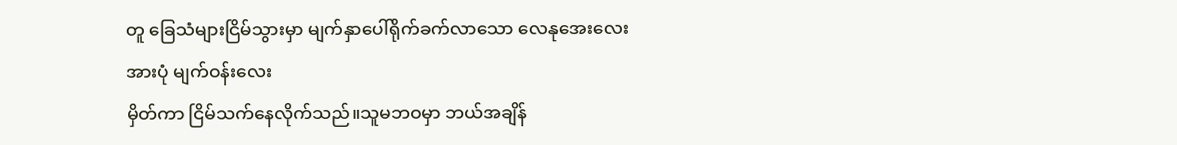တူ ခြေသံများငြိမ်သွားမှာ မျက်နှာပေါ်ရိုက်ခက်လာသော လေနုအေးလေးအားပုံ မျက်ဝန်းလေး
မှိတ်ကာ ငြိမ်သက်နေလိုက်သည်။သူမဘဝမှာ ဘယ်အချိန်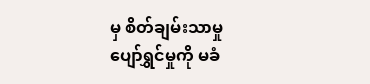မှ စိတ်ချမ်းသာမှု
ပျော်ရွှင်မှုကို မခံ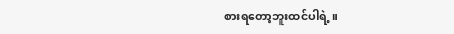စားရတော့ဘူးထင်ပါရဲ့။